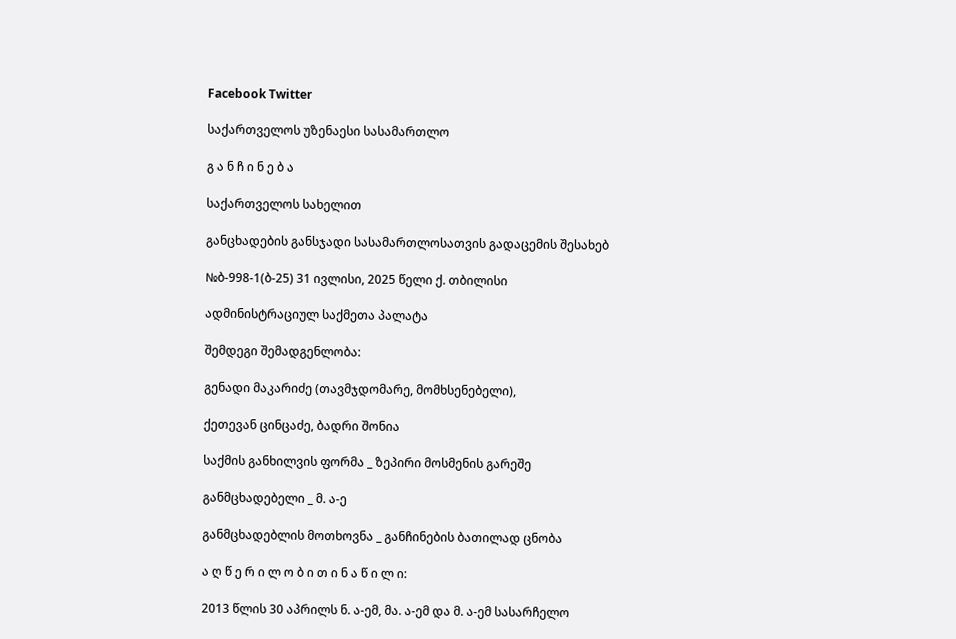Facebook Twitter

საქართველოს უზენაესი სასამართლო

გ ა ნ ჩ ი ნ ე ბ ა

საქართველოს სახელით

განცხადების განსჯადი სასამართლოსათვის გადაცემის შესახებ

№ბ-998-1(ბ-25) 31 ივლისი, 2025 წელი ქ. თბილისი

ადმინისტრაციულ საქმეთა პალატა

შემდეგი შემადგენლობა:

გენადი მაკარიძე (თავმჯდომარე, მომხსენებელი),

ქეთევან ცინცაძე, ბადრი შონია

საქმის განხილვის ფორმა _ ზეპირი მოსმენის გარეშე

განმცხადებელი _ მ. ა-ე

განმცხადებლის მოთხოვნა _ განჩინების ბათილად ცნობა

ა ღ წ ე რ ი ლ ო ბ ი თ ი ნ ა წ ი ლ ი:

2013 წლის 30 აპრილს ნ. ა-ემ, მა. ა-ემ და მ. ა-ემ სასარჩელო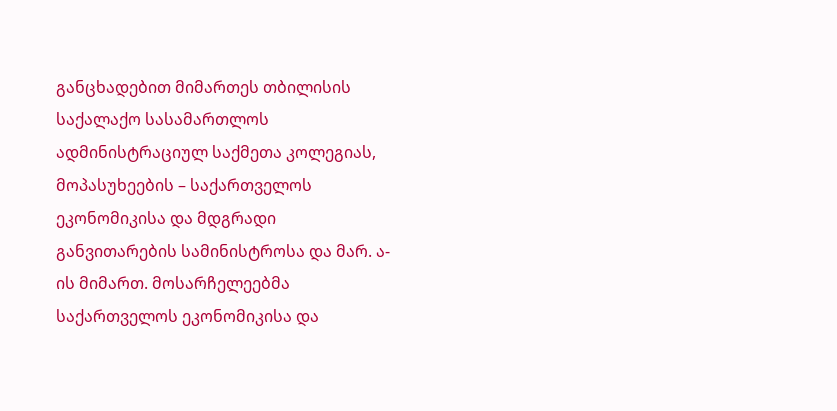განცხადებით მიმართეს თბილისის საქალაქო სასამართლოს ადმინისტრაციულ საქმეთა კოლეგიას, მოპასუხეების – საქართველოს ეკონომიკისა და მდგრადი განვითარების სამინისტროსა და მარ. ა-ის მიმართ. მოსარჩელეებმა საქართველოს ეკონომიკისა და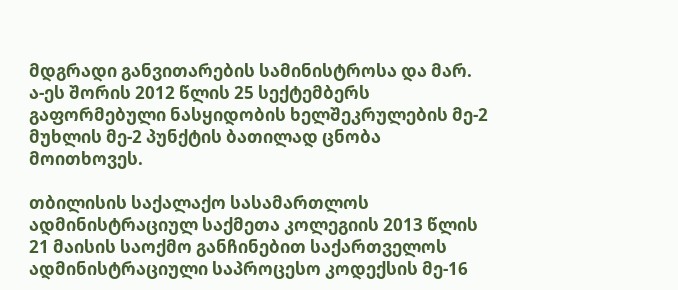მდგრადი განვითარების სამინისტროსა და მარ. ა-ეს შორის 2012 წლის 25 სექტემბერს გაფორმებული ნასყიდობის ხელშეკრულების მე-2 მუხლის მე-2 პუნქტის ბათილად ცნობა მოითხოვეს.

თბილისის საქალაქო სასამართლოს ადმინისტრაციულ საქმეთა კოლეგიის 2013 წლის 21 მაისის საოქმო განჩინებით საქართველოს ადმინისტრაციული საპროცესო კოდექსის მე-16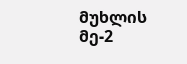მუხლის მე-2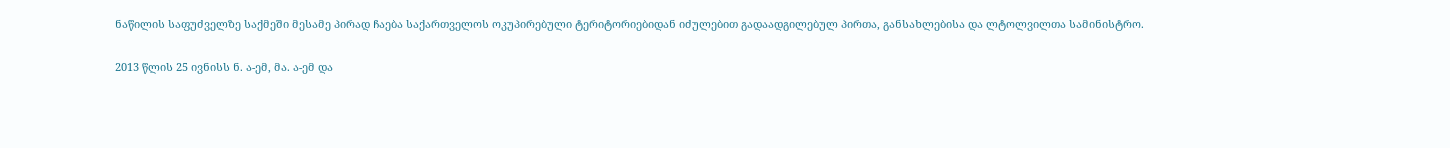ნაწილის საფუძველზე საქმეში მესამე პირად ჩაება საქართველოს ოკუპირებული ტერიტორიებიდან იძულებით გადაადგილებულ პირთა, განსახლებისა და ლტოლვილთა სამინისტრო.

2013 წლის 25 ივნისს ნ. ა-ემ, მა. ა-ემ და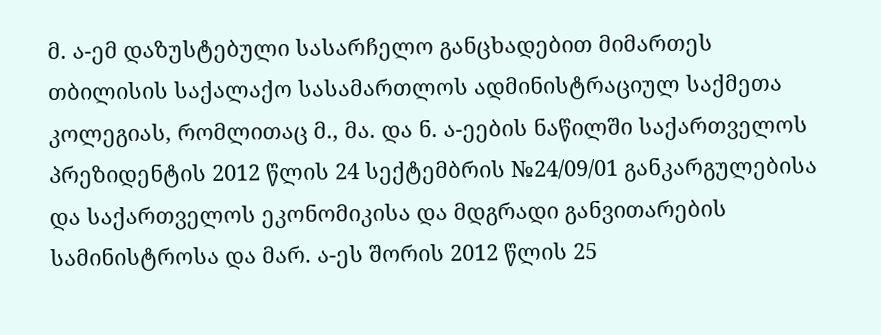მ. ა-ემ დაზუსტებული სასარჩელო განცხადებით მიმართეს თბილისის საქალაქო სასამართლოს ადმინისტრაციულ საქმეთა კოლეგიას, რომლითაც მ., მა. და ნ. ა-ეების ნაწილში საქართველოს პრეზიდენტის 2012 წლის 24 სექტემბრის №24/09/01 განკარგულებისა და საქართველოს ეკონომიკისა და მდგრადი განვითარების სამინისტროსა და მარ. ა-ეს შორის 2012 წლის 25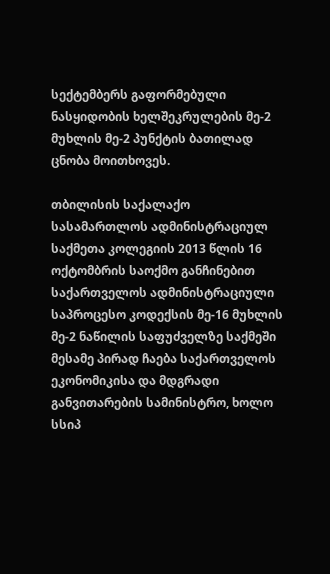სექტემბერს გაფორმებული ნასყიდობის ხელშეკრულების მე-2 მუხლის მე-2 პუნქტის ბათილად ცნობა მოითხოვეს.

თბილისის საქალაქო სასამართლოს ადმინისტრაციულ საქმეთა კოლეგიის 2013 წლის 16 ოქტომბრის საოქმო განჩინებით საქართველოს ადმინისტრაციული საპროცესო კოდექსის მე-16 მუხლის მე-2 ნაწილის საფუძველზე საქმეში მესამე პირად ჩაება საქართველოს ეკონომიკისა და მდგრადი განვითარების სამინისტრო, ხოლო სსიპ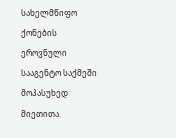სახელმწიფო ქონების ეროვნული სააგენტო საქმეში მოპასუხედ მიეთითა.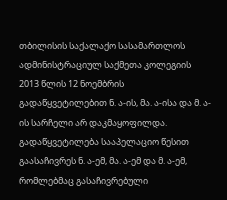თბილისის საქალაქო სასამართლოს ადმინისტრაციულ საქმეთა კოლეგიის 2013 წლის 12 ნოემბრის გადაწყვეტილებით ნ. ა-ის, მა. ა-ისა და მ. ა-ის სარჩელი არ დაკმაყოფილდა. გადაწყვეტილება სააპელაციო წესით გაასაჩივრეს ნ. ა-ემ, მა. ა-ემ და მ. ა-ემ, რომლებმაც გასაჩივრებული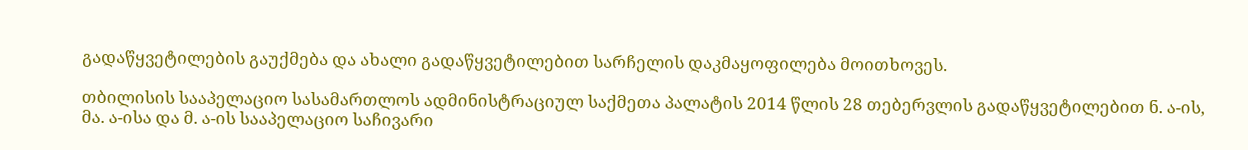გადაწყვეტილების გაუქმება და ახალი გადაწყვეტილებით სარჩელის დაკმაყოფილება მოითხოვეს.

თბილისის სააპელაციო სასამართლოს ადმინისტრაციულ საქმეთა პალატის 2014 წლის 28 თებერვლის გადაწყვეტილებით ნ. ა-ის, მა. ა-ისა და მ. ა-ის სააპელაციო საჩივარი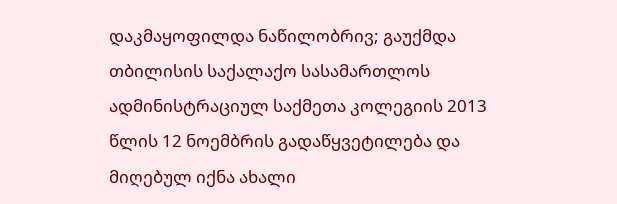დაკმაყოფილდა ნაწილობრივ; გაუქმდა თბილისის საქალაქო სასამართლოს ადმინისტრაციულ საქმეთა კოლეგიის 2013 წლის 12 ნოემბრის გადაწყვეტილება და მიღებულ იქნა ახალი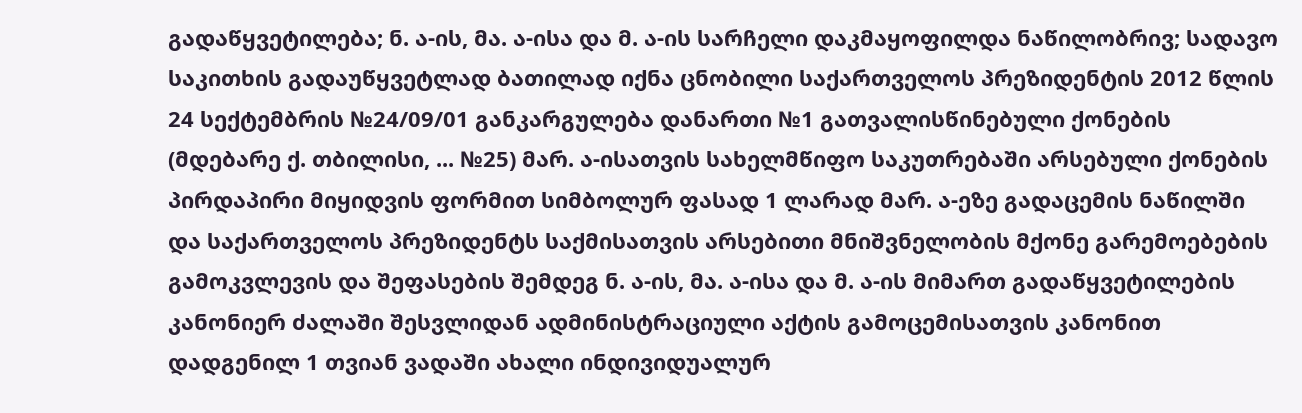გადაწყვეტილება; ნ. ა-ის, მა. ა-ისა და მ. ა-ის სარჩელი დაკმაყოფილდა ნაწილობრივ; სადავო საკითხის გადაუწყვეტლად ბათილად იქნა ცნობილი საქართველოს პრეზიდენტის 2012 წლის 24 სექტემბრის №24/09/01 განკარგულება დანართი №1 გათვალისწინებული ქონების (მდებარე ქ. თბილისი, ... №25) მარ. ა-ისათვის სახელმწიფო საკუთრებაში არსებული ქონების პირდაპირი მიყიდვის ფორმით სიმბოლურ ფასად 1 ლარად მარ. ა-ეზე გადაცემის ნაწილში და საქართველოს პრეზიდენტს საქმისათვის არსებითი მნიშვნელობის მქონე გარემოებების გამოკვლევის და შეფასების შემდეგ ნ. ა-ის, მა. ა-ისა და მ. ა-ის მიმართ გადაწყვეტილების კანონიერ ძალაში შესვლიდან ადმინისტრაციული აქტის გამოცემისათვის კანონით დადგენილ 1 თვიან ვადაში ახალი ინდივიდუალურ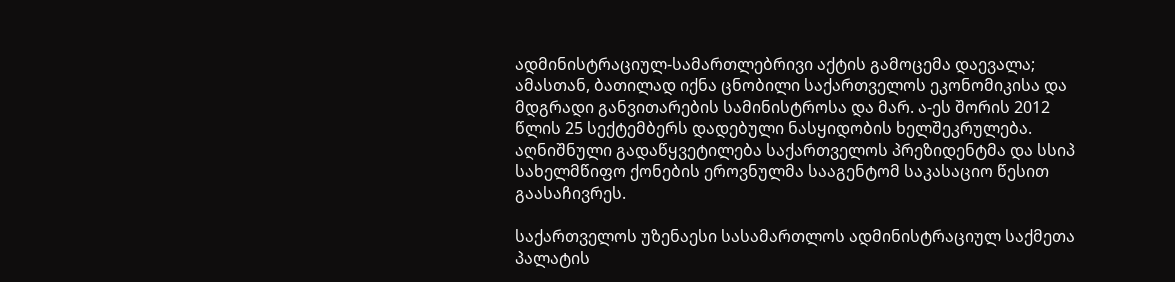ადმინისტრაციულ-სამართლებრივი აქტის გამოცემა დაევალა; ამასთან, ბათილად იქნა ცნობილი საქართველოს ეკონომიკისა და მდგრადი განვითარების სამინისტროსა და მარ. ა-ეს შორის 2012 წლის 25 სექტემბერს დადებული ნასყიდობის ხელშეკრულება. აღნიშნული გადაწყვეტილება საქართველოს პრეზიდენტმა და სსიპ სახელმწიფო ქონების ეროვნულმა სააგენტომ საკასაციო წესით გაასაჩივრეს.

საქართველოს უზენაესი სასამართლოს ადმინისტრაციულ საქმეთა პალატის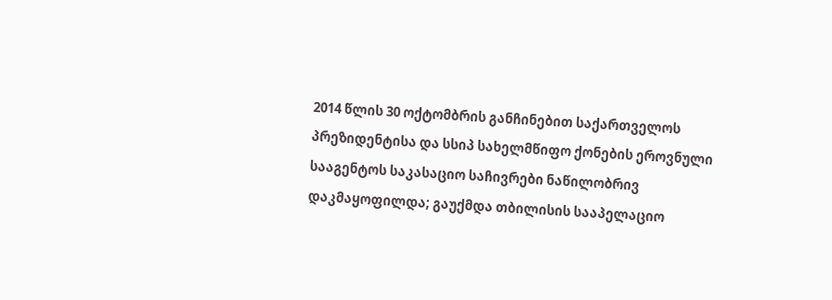2014 წლის 30 ოქტომბრის განჩინებით საქართველოს პრეზიდენტისა და სსიპ სახელმწიფო ქონების ეროვნული სააგენტოს საკასაციო საჩივრები ნაწილობრივ დაკმაყოფილდა; გაუქმდა თბილისის სააპელაციო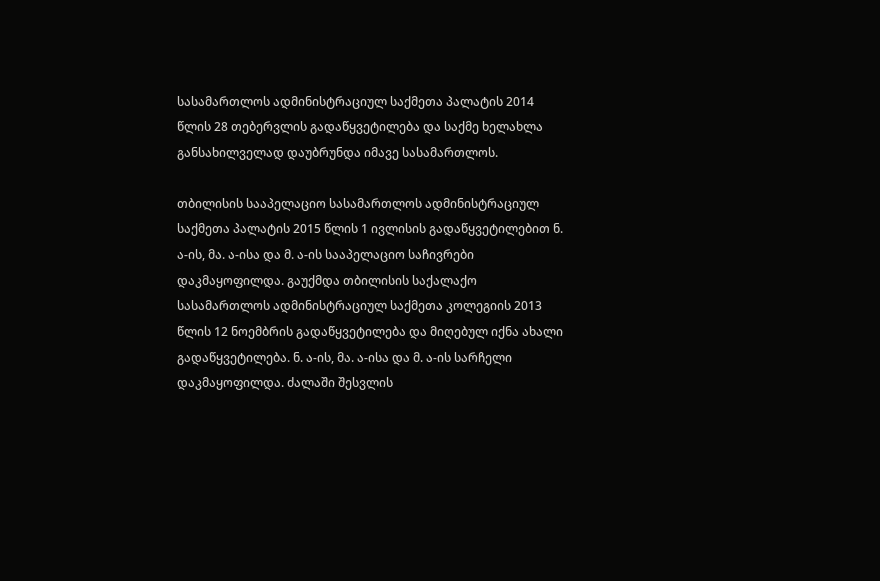სასამართლოს ადმინისტრაციულ საქმეთა პალატის 2014 წლის 28 თებერვლის გადაწყვეტილება და საქმე ხელახლა განსახილველად დაუბრუნდა იმავე სასამართლოს.

თბილისის სააპელაციო სასამართლოს ადმინისტრაციულ საქმეთა პალატის 2015 წლის 1 ივლისის გადაწყვეტილებით ნ. ა-ის, მა. ა-ისა და მ. ა-ის სააპელაციო საჩივრები დაკმაყოფილდა. გაუქმდა თბილისის საქალაქო სასამართლოს ადმინისტრაციულ საქმეთა კოლეგიის 2013 წლის 12 ნოემბრის გადაწყვეტილება და მიღებულ იქნა ახალი გადაწყვეტილება. ნ. ა-ის, მა. ა-ისა და მ. ა-ის სარჩელი დაკმაყოფილდა. ძალაში შესვლის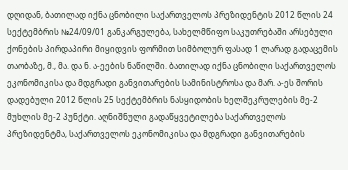დღიდან, ბათილად იქნა ცნობილი საქართველოს პრეზიდენტის 2012 წლის 24 სექტემბრის №24/09/01 განკარგულება, სახელმწიფო საკუთრებაში არსებული ქონების პირდაპირი მიყიდვის ფორმით სიმბოლურ ფასად 1 ლარად გადაცემის თაობაზე, მ., მა. და ნ. ა-ეების ნაწილში. ბათილად იქნა ცნობილი საქართველოს ეკონომიკისა და მდგრადი განვითარების სამინისტროსა და მარ. ა-ეს შორის დადებული 2012 წლის 25 სექტემბრის ნასყიდობის ხელშეკრულების მე-2 მუხლის მე-2 პუნქტი. აღნიშნული გადაწყვეტილება საქართველოს პრეზიდენტმა, საქართველოს ეკონომიკისა და მდგრადი განვითარების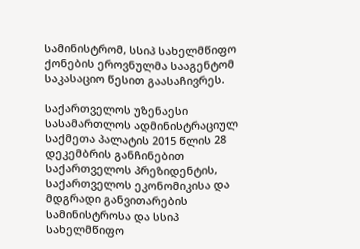სამინისტრომ, სსიპ სახელმწიფო ქონების ეროვნულმა სააგენტომ საკასაციო წესით გაასაჩივრეს.

საქართველოს უზენაესი სასამართლოს ადმინისტრაციულ საქმეთა პალატის 2015 წლის 28 დეკემბრის განჩინებით საქართველოს პრეზიდენტის, საქართველოს ეკონომიკისა და მდგრადი განვითარების სამინისტროსა და სსიპ სახელმწიფო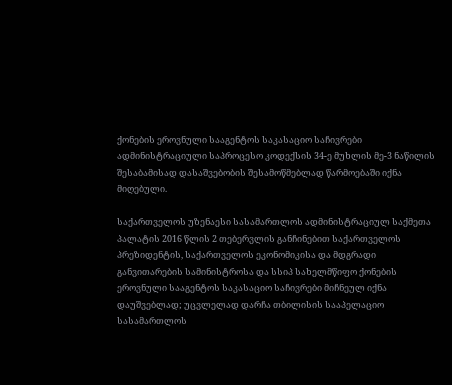ქონების ეროვნული სააგენტოს საკასაციო საჩივრები ადმინისტრაციული საპროცესო კოდექსის 34-ე მუხლის მე-3 ნაწილის შესაბამისად დასაშვებობის შესამოწმებლად წარმოებაში იქნა მიღებული.

საქართველოს უზენაესი სასამართლოს ადმინისტრაციულ საქმეთა პალატის 2016 წლის 2 თებერვლის განჩინებით საქართველოს პრეზიდენტის, საქართველოს ეკონომიკისა და მდგრადი განვითარების სამინისტროსა და სსიპ სახელმწიფო ქონების ეროვნული სააგენტოს საკასაციო საჩივრები მიჩნეულ იქნა დაუშვებლად; უცვლელად დარჩა თბილისის სააპელაციო სასამართლოს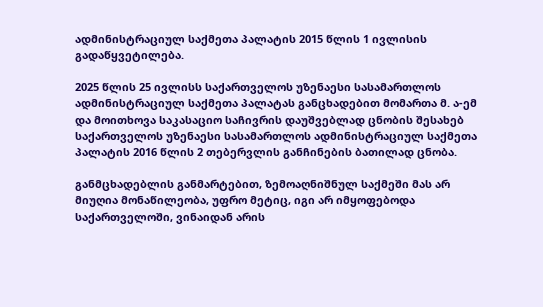ადმინისტრაციულ საქმეთა პალატის 2015 წლის 1 ივლისის გადაწყვეტილება.

2025 წლის 25 ივლისს საქართველოს უზენაესი სასამართლოს ადმინისტრაციულ საქმეთა პალატას განცხადებით მომართა მ. ა-ემ და მოითხოვა საკასაციო საჩივრის დაუშვებლად ცნობის შესახებ საქართველოს უზენაესი სასამართლოს ადმინისტრაციულ საქმეთა პალატის 2016 წლის 2 თებერვლის განჩინების ბათილად ცნობა.

განმცხადებლის განმარტებით, ზემოაღნიშნულ საქმეში მას არ მიუღია მონაწილეობა, უფრო მეტიც, იგი არ იმყოფებოდა საქართველოში, ვინაიდან არის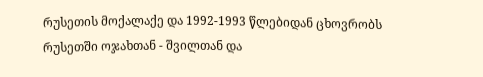რუსეთის მოქალაქე და 1992-1993 წლებიდან ცხოვრობს რუსეთში ოჯახთან - შვილთან და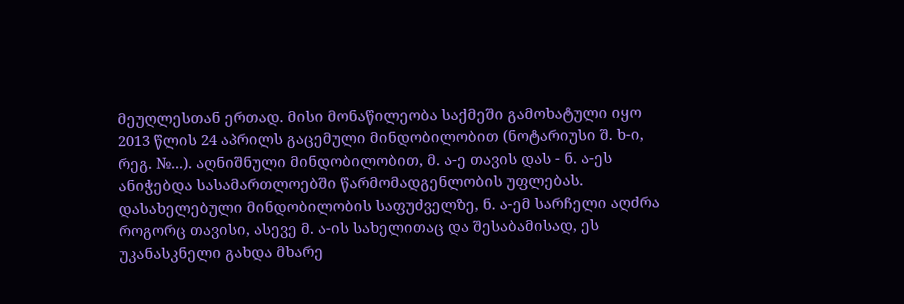მეუღლესთან ერთად. მისი მონაწილეობა საქმეში გამოხატული იყო 2013 წლის 24 აპრილს გაცემული მინდობილობით (ნოტარიუსი შ. ხ-ი, რეგ. №...). აღნიშნული მინდობილობით, მ. ა-ე თავის დას - ნ. ა-ეს ანიჭებდა სასამართლოებში წარმომადგენლობის უფლებას. დასახელებული მინდობილობის საფუძველზე, ნ. ა-ემ სარჩელი აღძრა როგორც თავისი, ასევე მ. ა-ის სახელითაც და შესაბამისად, ეს უკანასკნელი გახდა მხარე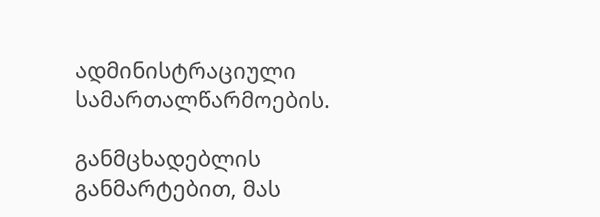ადმინისტრაციული სამართალწარმოების.

განმცხადებლის განმარტებით, მას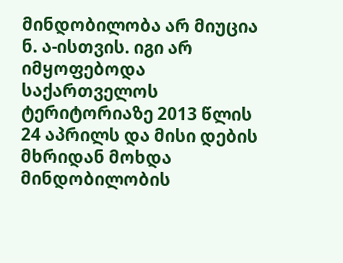მინდობილობა არ მიუცია ნ. ა-ისთვის. იგი არ იმყოფებოდა საქართველოს ტერიტორიაზე 2013 წლის 24 აპრილს და მისი დების მხრიდან მოხდა მინდობილობის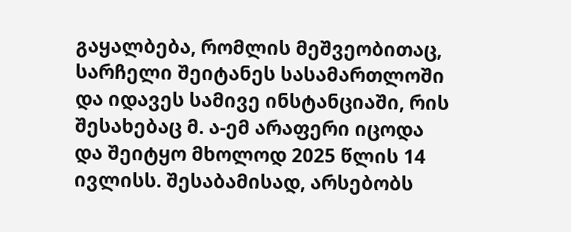გაყალბება, რომლის მეშვეობითაც, სარჩელი შეიტანეს სასამართლოში და იდავეს სამივე ინსტანციაში, რის შესახებაც მ. ა-ემ არაფერი იცოდა და შეიტყო მხოლოდ 2025 წლის 14 ივლისს. შესაბამისად, არსებობს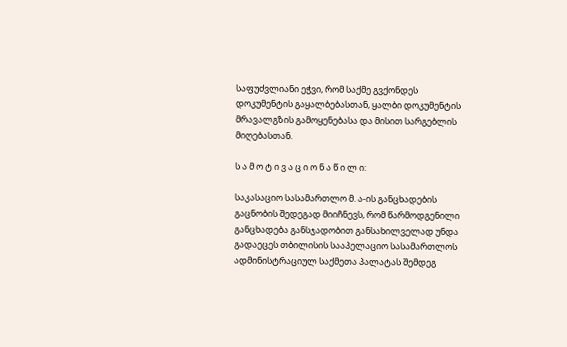საფუძვლიანი ეჭვი, რომ საქმე გვქონდეს დოკუმენტის გაყალბებასთან, ყალბი დოკუმენტის მრავალგზის გამოყენებასა და მისით სარგებლის მიღებასთან.

ს ა მ ო ტ ი ვ ა ც ი ო ნ ა წ ი ლ ი:

საკასაციო სასამართლო მ. ა-ის განცხადების გაცნობის შედეგად მიიჩნევს, რომ წარმოდგენილი განცხადება განსჯადობით განსახილველად უნდა გადაეცეს თბილისის სააპელაციო სასამართლოს ადმინისტრაციულ საქმეთა პალატას შემდეგ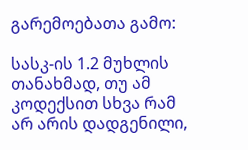გარემოებათა გამო:

სასკ-ის 1.2 მუხლის თანახმად, თუ ამ კოდექსით სხვა რამ არ არის დადგენილი,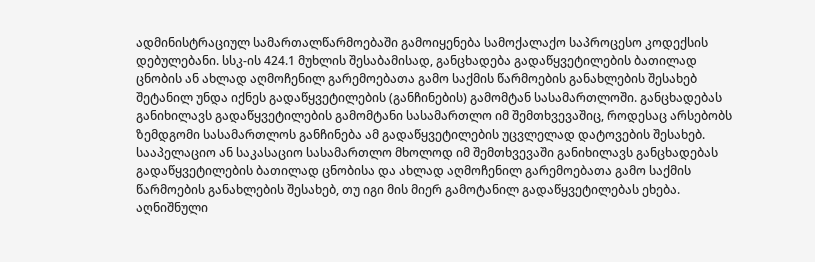ადმინისტრაციულ სამართალწარმოებაში გამოიყენება სამოქალაქო საპროცესო კოდექსის დებულებანი. სსკ-ის 424.1 მუხლის შესაბამისად, განცხადება გადაწყვეტილების ბათილად ცნობის ან ახლად აღმოჩენილ გარემოებათა გამო საქმის წარმოების განახლების შესახებ შეტანილ უნდა იქნეს გადაწყვეტილების (განჩინების) გამომტან სასამართლოში. განცხადებას განიხილავს გადაწყვეტილების გამომტანი სასამართლო იმ შემთხვევაშიც, როდესაც არსებობს ზემდგომი სასამართლოს განჩინება ამ გადაწყვეტილების უცვლელად დატოვების შესახებ. სააპელაციო ან საკასაციო სასამართლო მხოლოდ იმ შემთხვევაში განიხილავს განცხადებას გადაწყვეტილების ბათილად ცნობისა და ახლად აღმოჩენილ გარემოებათა გამო საქმის წარმოების განახლების შესახებ, თუ იგი მის მიერ გამოტანილ გადაწყვეტილებას ეხება. აღნიშნული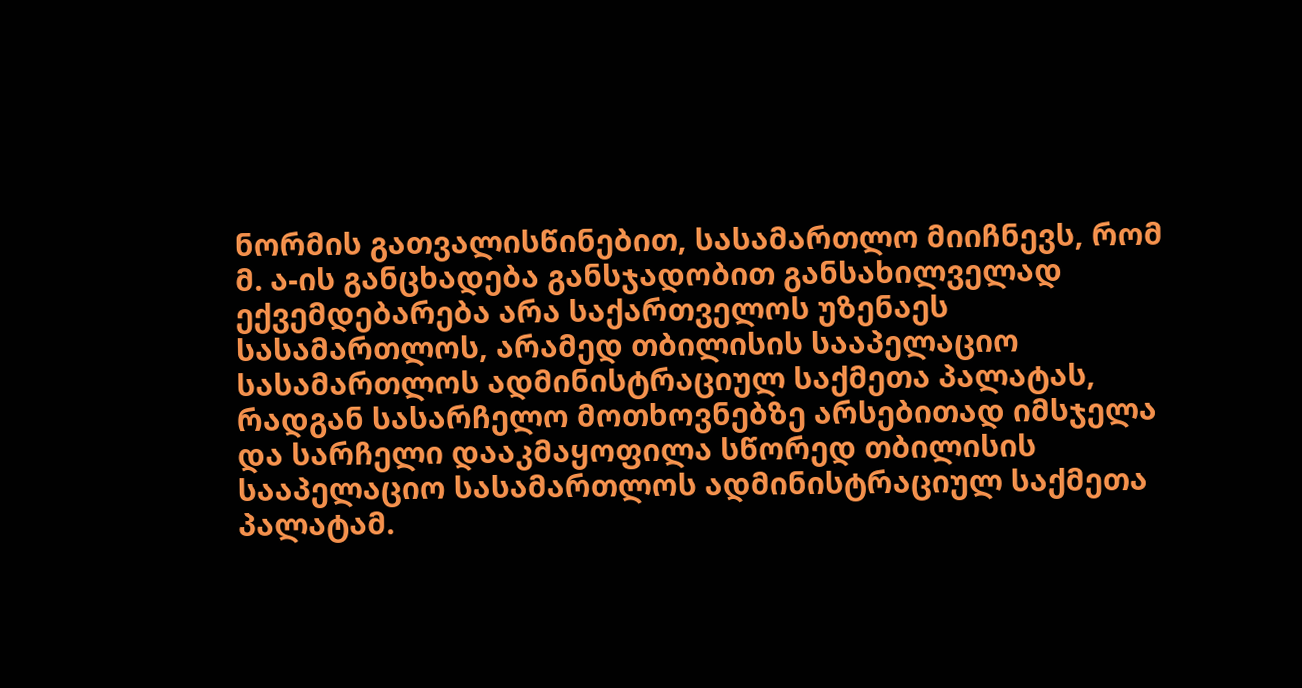ნორმის გათვალისწინებით, სასამართლო მიიჩნევს, რომ მ. ა-ის განცხადება განსჯადობით განსახილველად ექვემდებარება არა საქართველოს უზენაეს სასამართლოს, არამედ თბილისის სააპელაციო სასამართლოს ადმინისტრაციულ საქმეთა პალატას, რადგან სასარჩელო მოთხოვნებზე არსებითად იმსჯელა და სარჩელი დააკმაყოფილა სწორედ თბილისის სააპელაციო სასამართლოს ადმინისტრაციულ საქმეთა პალატამ.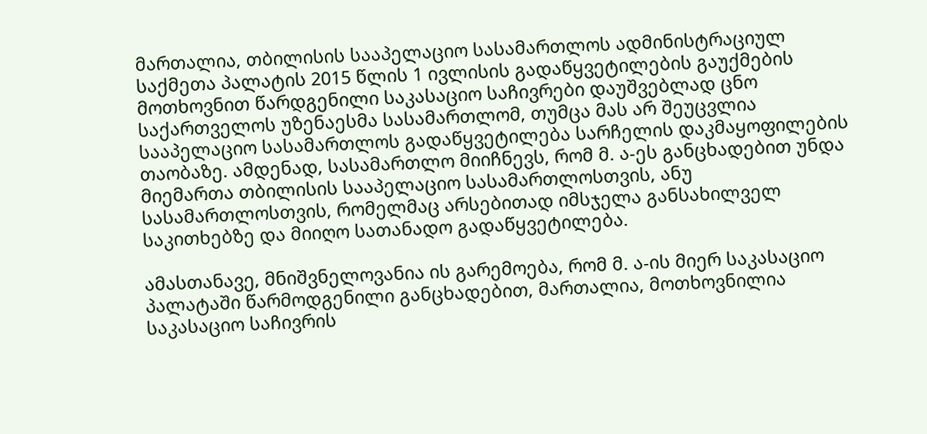მართალია, თბილისის სააპელაციო სასამართლოს ადმინისტრაციულ საქმეთა პალატის 2015 წლის 1 ივლისის გადაწყვეტილების გაუქმების მოთხოვნით წარდგენილი საკასაციო საჩივრები დაუშვებლად ცნო საქართველოს უზენაესმა სასამართლომ, თუმცა მას არ შეუცვლია სააპელაციო სასამართლოს გადაწყვეტილება სარჩელის დაკმაყოფილების თაობაზე. ამდენად, სასამართლო მიიჩნევს, რომ მ. ა-ეს განცხადებით უნდა მიემართა თბილისის სააპელაციო სასამართლოსთვის, ანუ სასამართლოსთვის, რომელმაც არსებითად იმსჯელა განსახილველ საკითხებზე და მიიღო სათანადო გადაწყვეტილება.

ამასთანავე, მნიშვნელოვანია ის გარემოება, რომ მ. ა-ის მიერ საკასაციო პალატაში წარმოდგენილი განცხადებით, მართალია, მოთხოვნილია საკასაციო საჩივრის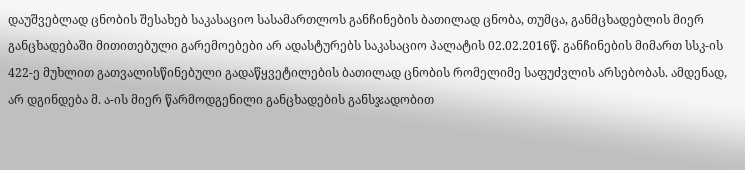დაუშვებლად ცნობის შესახებ საკასაციო სასამართლოს განჩინების ბათილად ცნობა, თუმცა, განმცხადებლის მიერ განცხადებაში მითითებული გარემოებები არ ადასტურებს საკასაციო პალატის 02.02.2016წ. განჩინების მიმართ სსკ-ის 422-ე მუხლით გათვალისწინებული გადაწყვეტილების ბათილად ცნობის რომელიმე საფუძვლის არსებობას. ამდენად, არ დგინდება მ. ა-ის მიერ წარმოდგენილი განცხადების განსჯადობით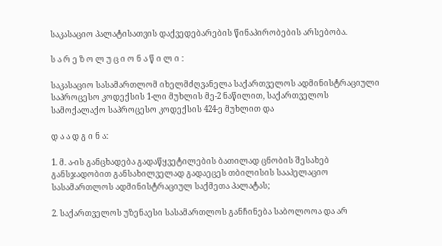საკასაციო პალატისათვის დაქვედებარების წინაპირობების არსებობა.

ს ა რ ე ზ ო ლ უ ც ი ო ნ ა წ ი ლ ი :

საკასაციო სასამართლომ იხელმძღვანელა საქართველოს ადმინისტრაციული საპროცესო კოდექსის 1-ლი მუხლის მე-2 ნაწილით, საქართველოს სამოქალაქო საპროცესო კოდექსის 424-ე მუხლით და

დ ა ა დ გ ი ნ ა:

1. მ. ა-ის განცხადება გადაწყვეტილების ბათილად ცნობის შესახებ განსჯადობით განსახილველად გადაეცეს თბილისის სააპელაციო სასამართლოს ადმინისტრაციულ საქმეთა პალატას;

2. საქართველოს უზენაესი სასამართლოს განჩინება საბოლოოა და არ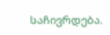საჩივრდება.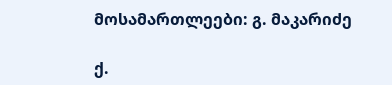მოსამართლეები: გ. მაკარიძე

ქ.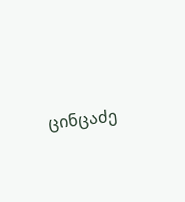ცინცაძე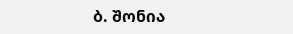ბ. შონია